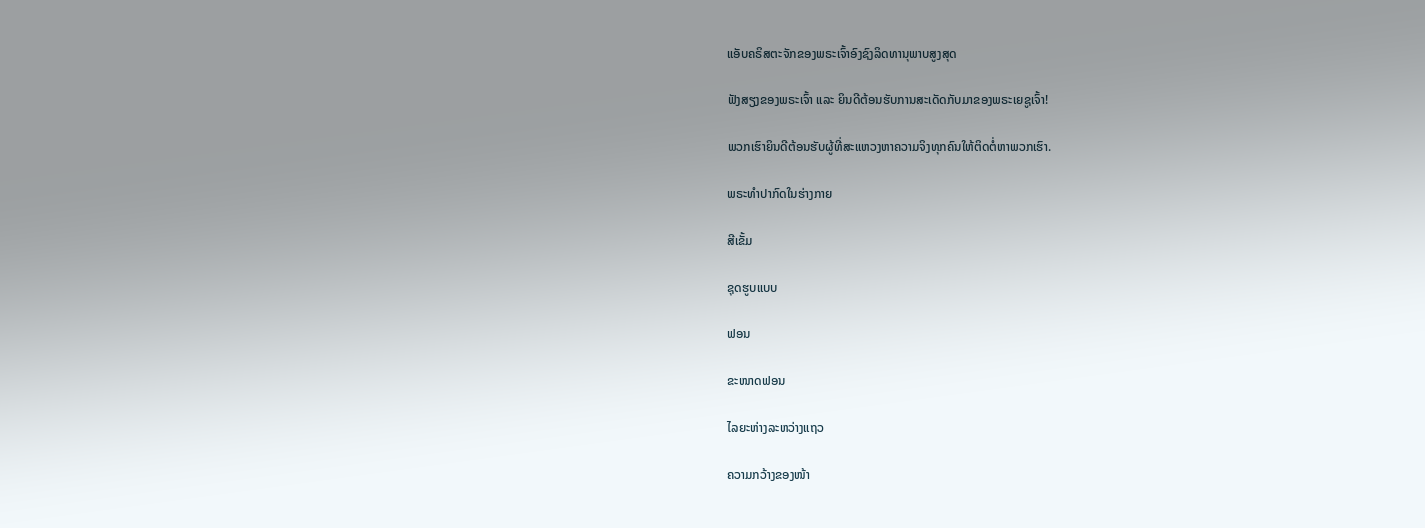ແອັບຄຣິສຕະຈັກຂອງພຣະເຈົ້າອົງຊົງລິດທານຸພາບສູງສຸດ

ຟັງສຽງຂອງພຣະເຈົ້າ ແລະ ຍິນດີຕ້ອນຮັບການສະເດັດກັບມາຂອງພຣະເຍຊູເຈົ້າ!

ພວກເຮົາຍິນດີຕ້ອນຮັບຜູ້ທີ່ສະແຫວງຫາຄວາມຈິງທຸກຄົນໃຫ້ຕິດຕໍ່ຫາພວກເຮົາ.

ພຣະທໍາປາກົດໃນຮ່າງກາຍ

ສີເຂັ້ມ

ຊຸດຮູບແບບ

ຟອນ

ຂະໜາດຟອນ

ໄລຍະຫ່າງລະຫວ່າງແຖວ

ຄວາມກວ້າງຂອງໜ້າ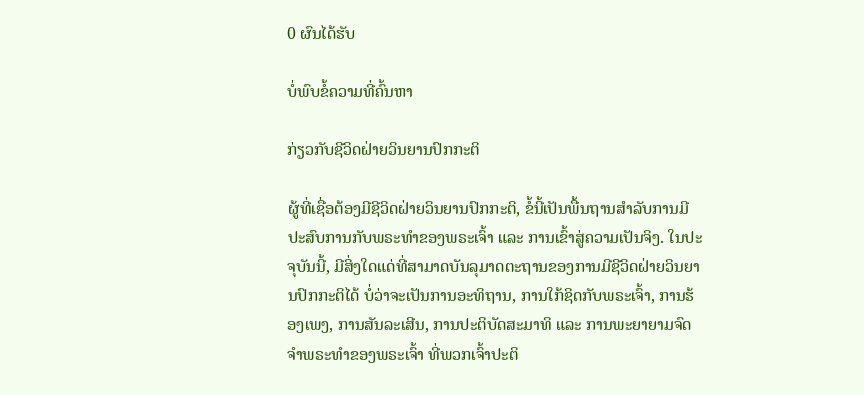0 ຜົນໄດ້ຮັບ

ບໍ່ພົບຂໍ້ຄວາມທີ່ຄົ້ນຫາ

ກ່ຽວກັບຊີວິດຝ່າຍວິນຍານປົກກະຕິ

ຜູ້ທີ່ເຊື່ອຕ້ອງມີຊີວິດຝ່າຍວິນຍານປົກກະຕິ, ຂໍ້ນີ້ເປັນພື້ນຖານສຳລັບການມີປະສົບການກັບພຣະທຳຂອງພຣະເຈົ້າ ແລະ ການເຂົ້າສູ່ຄວາມເປັນຈິງ. ໃນປະຈຸບັນນີ້, ມີສິ່ງໃດແດ່ທີ່ສາມາດບັນລຸມາດຕະຖານຂອງການມີຊີວິດຝ່າຍວິນຍານປົກກະຕິໄດ້ ບໍ່ວ່າຈະເປັນການອະທິຖານ, ການໃກ້ຊິດກັບພຣະເຈົ້າ, ການຮ້ອງເພງ, ການສັນລະເສີນ, ການປະຕິບັດສະມາທິ ແລະ ການພະຍາຍາມຈົດຈຳພຣະທຳຂອງພຣະເຈົ້າ ທີ່ພວກເຈົ້າປະຕິ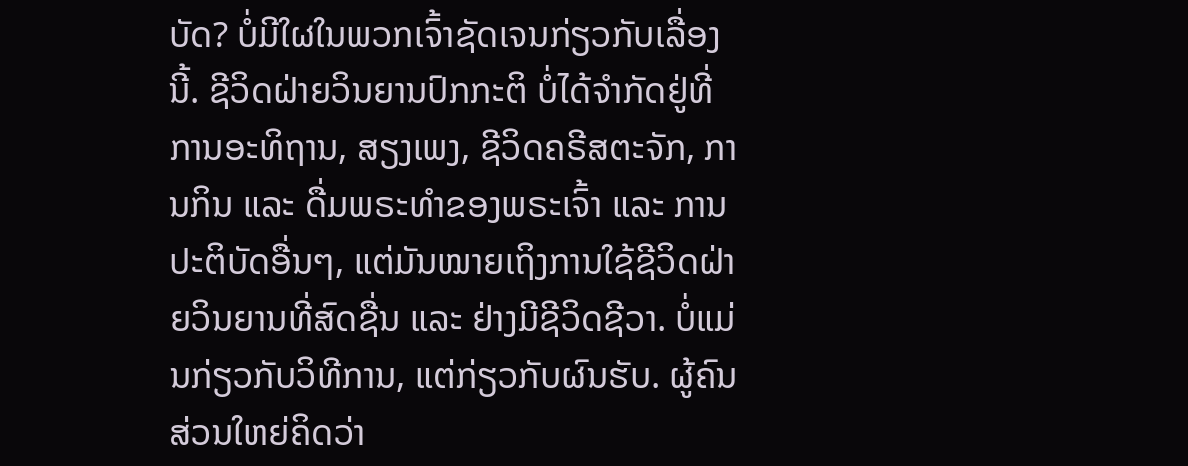ບັດ? ບໍ່ມີໃຜໃນພວກເຈົ້າຊັດເຈນກ່ຽວກັບເລື່ອງນີ້. ຊີວິດຝ່າຍວິນຍານປົກກະຕິ ບໍ່ໄດ້ຈຳກັດຢູ່ທີ່ການອະທິຖານ, ສຽງເພງ, ຊີວິດຄຣີສຕະຈັກ, ການກິນ ແລະ ດື່ມພຣະທຳຂອງພຣະເຈົ້າ ແລະ ການປະຕິບັດອື່ນໆ, ແຕ່ມັນໝາຍເຖິງການໃຊ້ຊີວິດຝ່າຍວິນຍານທີ່ສົດຊື່ນ ແລະ ຢ່າງມີຊີວິດຊີວາ. ບໍ່ແມ່ນກ່ຽວກັບວິທີການ, ແຕ່ກ່ຽວກັບຜົນຮັບ. ຜູ້ຄົນສ່ວນໃຫຍ່ຄິດວ່າ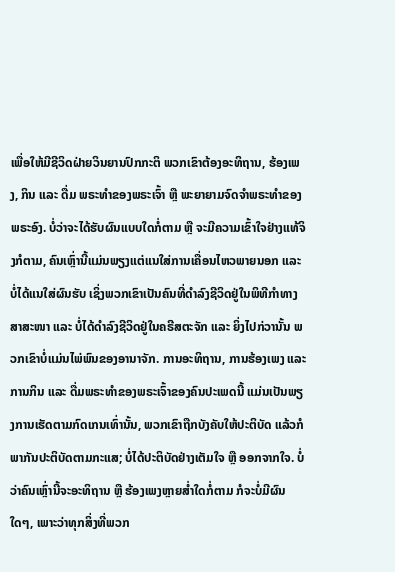ເພື່ອໃຫ້ມີຊີວິດຝ່າຍວິນຍານປົກກະຕິ ພວກເຂົາຕ້ອງອະທິຖານ, ຮ້ອງເພງ, ກິນ ແລະ ດື່ມ ພຣະທຳຂອງພຣະເຈົ້າ ຫຼື ພະຍາຍາມຈົດຈຳພຣະທຳຂອງພຣະອົງ. ບໍ່ວ່າຈະໄດ້ຮັບຜົນແບບໃດກໍ່ຕາມ ຫຼື ຈະມີຄວາມເຂົ້າໃຈຢ່າງແທ້ຈິງກໍຕາມ, ຄົນເຫຼົ່ານີ້ແມ່ນພຽງແຕ່ແນໃສ່ການເຄື່ອນໄຫວພາຍນອກ ແລະ ບໍ່ໄດ້ແນໃສ່ຜົນຮັບ ເຊິ່ງພວກເຂົາເປັນຄົນທີ່ດຳລົງຊີວິດຢູ່ໃນພິທີກຳທາງສາສະໜາ ແລະ ບໍ່ໄດ້ດຳລົງຊີວິດຢູ່ໃນຄຣີສຕະຈັກ ແລະ ຍິ່ງໄປກ່ວານັ້ນ ພວກເຂົາບໍ່ແມ່ນໄພ່ພົນຂອງອານາຈັກ. ການອະທິຖານ, ການຮ້ອງເພງ ແລະ ການກິນ ແລະ ດື່ມພຣະທຳຂອງພຣະເຈົ້າຂອງຄົນປະເພດນີ້ ແມ່ນເປັນພຽງການເຮັດຕາມກົດເກນເທົ່ານັ້ນ, ພວກເຂົາຖືກບັງຄັບໃຫ້ປະຕິບັດ ແລ້ວກໍພາກັນປະຕິບັດຕາມກະແສ; ບໍ່ໄດ້ປະຕິບັດຢ່າງເຕັມໃຈ ຫຼື ອອກຈາກໃຈ. ບໍ່ວ່າຄົນເຫຼົ່ານີ້ຈະອະທິຖານ ຫຼື ຮ້ອງເພງຫຼາຍສ່ຳໃດກໍ່ຕາມ ກໍຈະບໍ່ມີຜົນໃດໆ, ເພາະວ່າທຸກສິ່ງທີ່ພວກ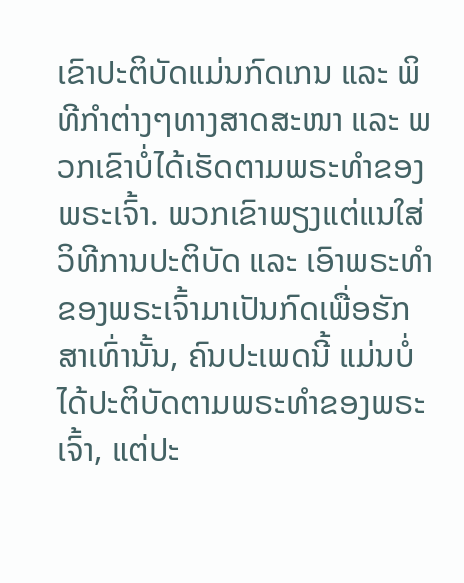ເຂົາປະຕິບັດແມ່ນກົດເກນ ແລະ ພິທີກຳຕ່າງໆທາງສາດສະໜາ ແລະ ພວກເຂົາບໍ່ໄດ້ເຮັດຕາມພຣະທຳຂອງພຣະເຈົ້າ. ພວກເຂົາພຽງແຕ່ແນໃສ່ວິທີການປະຕິບັດ ແລະ ເອົາພຣະທຳຂອງພຣະເຈົ້າມາເປັນກົດເພື່ອຮັກສາເທົ່ານັ້ນ, ຄົນປະເພດນີ້ ແມ່ນບໍ່ໄດ້ປະຕິບັດຕາມພຣະທຳຂອງພຣະເຈົ້າ, ແຕ່ປະ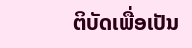ຕິບັດເພື່ອເປັນ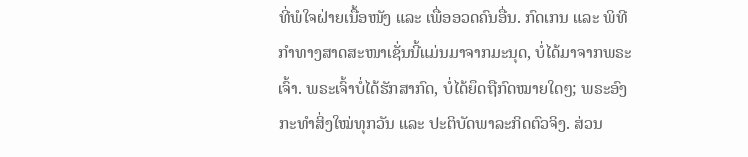ທີ່ພໍໃຈຝ່າຍເນື້ອໜັງ ແລະ ເພື່ອອວດຄົນອື່ນ. ກົດເກນ ແລະ ພິທີກຳທາງສາດສະໜາເຊັ່ນນີ້ແມ່ນມາຈາກມະນຸດ, ບໍ່ໄດ້ມາຈາກພຣະເຈົ້າ. ພຣະເຈົ້າບໍ່ໄດ້ຮັກສາກົດ, ບໍ່ໄດ້ຍຶດຖືກົດໝາຍໃດໆ; ພຣະອົງກະທໍາສິ່ງໃໝ່ທຸກວັນ ແລະ ປະຕິບັດພາລະກິດຕົວຈິງ. ສ່ວນ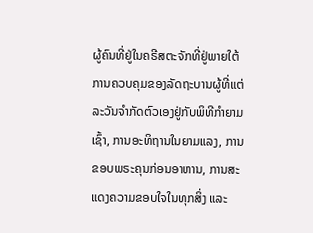ຜູ້ຄົນທີ່ຢູ່ໃນຄຣີສຕະຈັກທີ່ຢູ່ພາຍໃຕ້ການຄວບຄຸມຂອງລັດຖະບານຜູ້ທີ່ແຕ່ລະວັນຈຳກັດຕົວເອງຢູ່ກັບພິທີກໍາຍາມເຊົ້າ, ການອະທິຖານໃນຍາມແລງ, ການຂອບພຣະຄຸນກ່ອນອາຫານ, ການສະແດງຄວາມຂອບໃຈໃນທຸກສິ່ງ ແລະ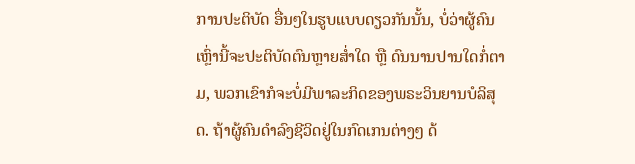ການປະຕິບັດ ອື່ນໆໃນຮູບແບບດຽວກັນນັ້ນ, ບໍ່ວ່າຜູ້ຄົນເຫຼົ່ານີ້ຈະປະຕິບັດຕົນຫຼາຍສໍ່າໃດ ຫຼື ດົນນານປານໃດກໍ່ຕາມ, ພວກເຂົາກໍຈະບໍ່ມີພາລະກິດຂອງພຣະວິນຍານບໍລິສຸດ. ຖ້າຜູ້ຄົນດຳລົງຊີວິດຢູ່ໃນກົດເກນຕ່າງໆ ດ້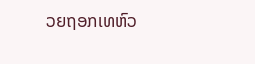ວຍຖອກເທຫົວ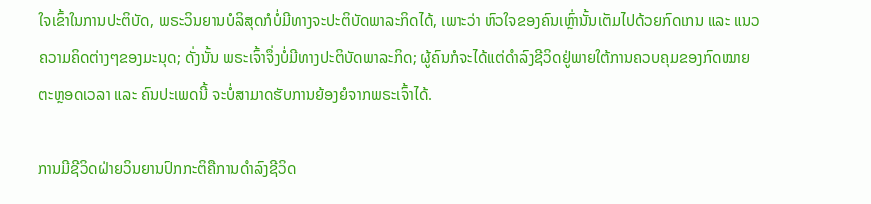ໃຈເຂົ້າໃນການປະຕິບັດ, ພຣະວິນຍານບໍລິສຸດກໍບໍ່ມີທາງຈະປະຕິບັດພາລະກິດໄດ້, ເພາະວ່າ ຫົວໃຈຂອງຄົນເຫຼົ່ານັ້ນເຕັມໄປດ້ວຍກົດເກນ ແລະ ແນວຄວາມຄິດຕ່າງໆຂອງມະນຸດ; ດັ່ງນັ້ນ ພຣະເຈົ້າຈຶ່ງບໍ່ມີທາງປະຕິບັດພາລະກິດ; ຜູ້ຄົນກໍຈະໄດ້ແຕ່ດຳລົງຊີວິດຢູ່ພາຍໃຕ້ການຄວບຄຸມຂອງກົດໝາຍຕະຫຼອດເວລາ ແລະ ຄົນປະເພດນີ້ ຈະບໍ່ສາມາດຮັບການຍ້ອງຍໍຈາກພຣະເຈົ້າໄດ້.

ການມີຊີວິດຝ່າຍວິນຍານປົກກະຕິຄືການດຳລົງຊີວິດ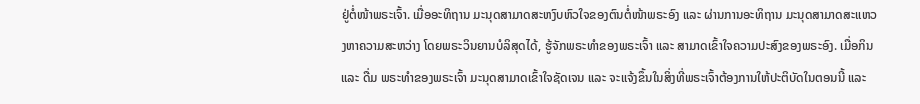ຢູ່ຕໍ່ໜ້າພຣະເຈົ້າ. ເມື່ອອະທິຖານ ມະນຸດສາມາດສະຫງົບຫົວໃຈຂອງຕົນຕໍ່ໜ້າພຣະອົງ ແລະ ຜ່ານການອະທິຖານ ມະນຸດສາມາດສະແຫວງຫາຄວາມສະຫວ່າງ ໂດຍພຣະວິນຍານບໍລິສຸດໄດ້, ຮູ້ຈັກພຣະທຳຂອງພຣະເຈົ້າ ແລະ ສາມາດເຂົ້າໃຈຄວາມປະສົງຂອງພຣະອົງ. ເມື່ອກິນ ແລະ ດື່ມ ພຣະທຳຂອງພຣະເຈົ້າ ມະນຸດສາມາດເຂົ້າໃຈຊັດເຈນ ແລະ ຈະແຈ້ງຂຶ້ນໃນສິ່ງທີ່ພຣະເຈົ້າຕ້ອງການໃຫ້ປະຕິບັດໃນຕອນນີ້ ແລະ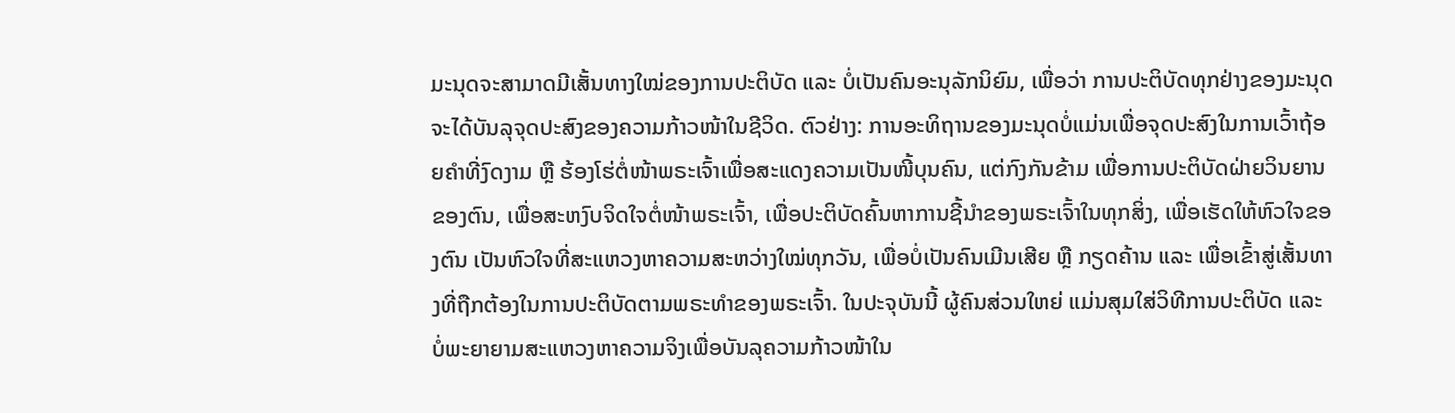ມະນຸດຈະສາມາດມີເສັ້ນທາງໃໝ່ຂອງການປະຕິບັດ ແລະ ບໍ່ເປັນຄົນອະນຸລັກນິຍົມ, ເພື່ອວ່າ ການປະຕິບັດທຸກຢ່າງຂອງມະນຸດຈະໄດ້ບັນລຸຈຸດປະສົງຂອງຄວາມກ້າວໜ້າໃນຊີວິດ. ຕົວຢ່າງ: ການອະທິຖານຂອງມະນຸດບໍ່ແມ່ນເພື່ອຈຸດປະສົງໃນການເວົ້າຖ້ອຍຄໍາທີ່ງົດງາມ ຫຼື ຮ້ອງໂຮ່ຕໍ່ໜ້າພຣະເຈົ້າເພື່ອສະແດງຄວາມເປັນໜີ້ບຸນຄົນ, ແຕ່ກົງກັນຂ້າມ ເພື່ອການປະຕິບັດຝ່າຍວິນຍານຂອງຕົນ, ເພື່ອສະຫງົບຈິດໃຈຕໍ່ໜ້າພຣະເຈົ້າ, ເພື່ອປະຕິບັດຄົ້ນຫາການຊີ້ນໍາຂອງພຣະເຈົ້າໃນທຸກສິ່ງ, ເພື່ອເຮັດໃຫ້ຫົວໃຈຂອງຕົນ ເປັນຫົວໃຈທີ່ສະແຫວງຫາຄວາມສະຫວ່າງໃໝ່ທຸກວັນ, ເພື່ອບໍ່ເປັນຄົນເມີນເສີຍ ຫຼື ກຽດຄ້ານ ແລະ ເພື່ອເຂົ້າສູ່ເສັ້ນທາງທີ່ຖືກຕ້ອງໃນການປະຕິບັດຕາມພຣະທຳຂອງພຣະເຈົ້າ. ໃນປະຈຸບັນນີ້ ຜູ້ຄົນສ່ວນໃຫຍ່ ແມ່ນສຸມໃສ່ວິທີການປະຕິບັດ ແລະ ບໍ່ພະຍາຍາມສະແຫວງຫາຄວາມຈິງເພື່ອບັນລຸຄວາມກ້າວໜ້າໃນ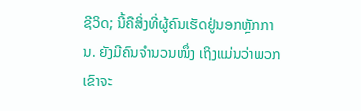ຊີວິດ; ນີ້ຄືສິ່ງທີ່ຜູ້ຄົນເຮັດຢູ່ນອກຫຼັກການ. ຍັງມີຄົນຈຳນວນໜຶ່ງ ເຖິງແມ່ນວ່າພວກເຂົາຈະ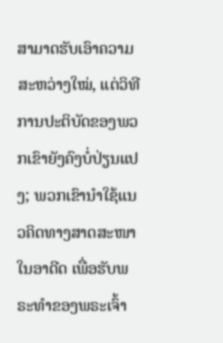ສາມາດຮັບເອົາຄວາມສະຫວ່າງໃໝ່, ແຕ່ວິທີການປະຕິບັດຂອງພວກເຂົາຍັງຄົງບໍ່ປ່ຽນແປງ; ພວກເຂົານໍາໃຊ້ແນວຄິດທາງສາດສະໜາໃນອາດີດ ເພື່ອຮັບພຣະທຳຂອງພຣະເຈົ້າ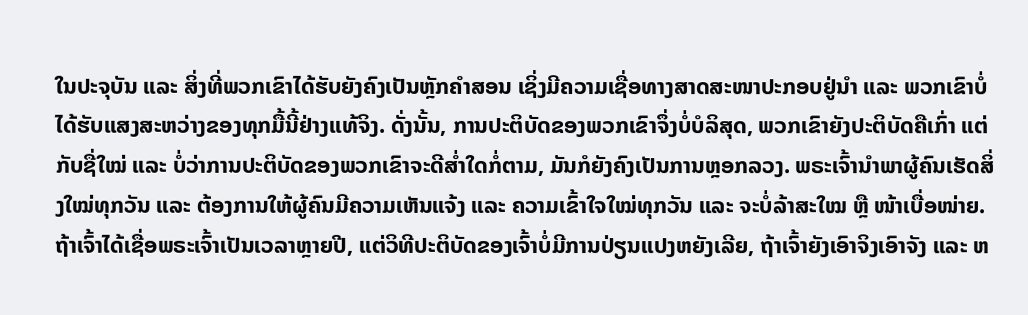ໃນປະຈຸບັນ ແລະ ສິ່ງທີ່ພວກເຂົາໄດ້ຮັບຍັງຄົງເປັນຫຼັກຄຳສອນ ເຊິ່ງມີຄວາມເຊື່ອທາງສາດສະໜາປະກອບຢູ່ນຳ ແລະ ພວກເຂົາບໍ່ໄດ້ຮັບແສງສະຫວ່າງຂອງທຸກມື້ນີ້ຢ່າງແທ້ຈິງ. ດັ່ງນັ້ນ, ການປະຕິບັດຂອງພວກເຂົາຈຶ່ງບໍ່ບໍລິສຸດ, ພວກເຂົາຍັງປະຕິບັດຄືເກົ່າ ແຕ່ກັບຊື່ໃໝ່ ແລະ ບໍ່ວ່າການປະຕິບັດຂອງພວກເຂົາຈະດີສ່ຳໃດກໍ່ຕາມ, ມັນກໍຍັງຄົງເປັນການຫຼອກລວງ. ພຣະເຈົ້ານຳພາຜູ້ຄົນເຮັດສິ່ງໃໝ່ທຸກວັນ ແລະ ຕ້ອງການໃຫ້ຜູ້ຄົນມີຄວາມເຫັນແຈ້ງ ແລະ ຄວາມເຂົ້າໃຈໃໝ່ທຸກວັນ ແລະ ຈະບໍ່ລ້າສະໃໝ ຫຼື ໜ້າເບື່ອໜ່າຍ. ຖ້າເຈົ້າໄດ້ເຊື່ອພຣະເຈົ້າເປັນເວລາຫຼາຍປີ, ແຕ່ວິທີປະຕິບັດຂອງເຈົ້າບໍ່ມີການປ່ຽນແປງຫຍັງເລີຍ, ຖ້າເຈົ້າຍັງເອົາຈິງເອົາຈັງ ແລະ ຫ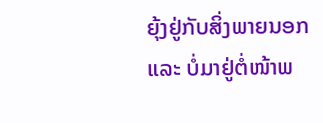ຍຸ້ງຢູ່ກັບສິ່ງພາຍນອກ ແລະ ບໍ່ມາຢູ່ຕໍ່ໜ້າພ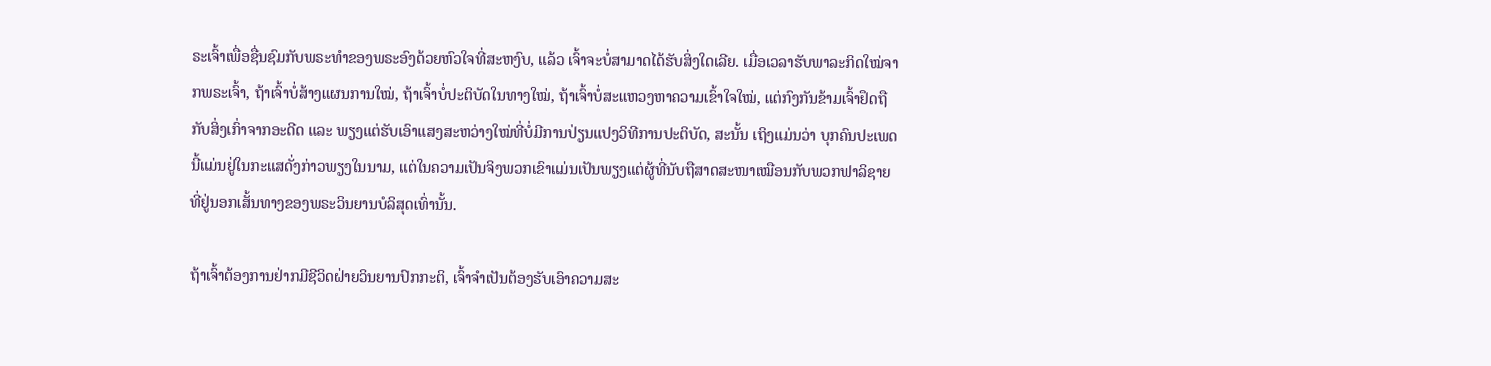ຣະເຈົ້າເພື່ອຊື່ນຊົມກັບພຣະທຳຂອງພຣະອົງດ້ວຍຫົວໃຈທີ່ສະຫງົບ, ແລ້ວ ເຈົ້າຈະບໍ່ສາມາດໄດ້ຮັບສິ່ງໃດເລີຍ. ເມື່ອເວລາຮັບພາລະກິດໃໝ່ຈາກພຣະເຈົ້າ, ຖ້າເຈົ້າບໍ່ສ້າງແຜນການໃໝ່, ຖ້າເຈົ້າບໍ່ປະຕິບັດໃນທາງໃໝ່, ຖ້າເຈົ້າບໍ່ສະແຫວງຫາຄວາມເຂົ້າໃຈໃໝ່, ແຕ່ກົງກັນຂ້າມເຈົ້າຢຶດຖືກັບສິ່ງເກົ່າຈາກອະດີດ ແລະ ພຽງແຕ່ຮັບເອົາແສງສະຫວ່າງໃໝ່ທີ່ບໍ່ມີການປ່ຽນແປງວິທີການປະຕິບັດ, ສະນັ້ນ ເຖິງແມ່ນວ່າ ບຸກຄົນປະເພດນີ້ແມ່ນຢູ່ໃນກະແສດັ່ງກ່າວພຽງໃນນາມ, ແຕ່ໃນຄວາມເປັນຈິງພວກເຂົາແມ່ນເປັນພຽງແຕ່ຜູ້ທີ່ນັບຖືສາດສະໜາເໝືອນກັບພວກຟາລິຊາຍ ທີ່ຢູ່ນອກເສັ້ນທາງຂອງພຣະວິນຍານບໍລິສຸດເທົ່ານັ້ນ.

ຖ້າເຈົ້າຕ້ອງການຢ່າກມີຊີວິດຝ່າຍວິນຍານປົກກະຕິ, ເຈົ້າຈຳເປັນຕ້ອງຮັບເອົາຄວາມສະ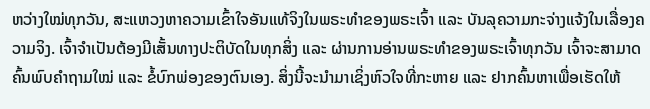ຫວ່າງໃໝ່ທຸກວັນ, ສະແຫວງຫາຄວາມເຂົ້າໃຈອັນແທ້ຈິງໃນພຣະທຳຂອງພຣະເຈົ້າ ແລະ ບັນລຸຄວາມກະຈ່າງແຈ້ງໃນເລື່ອງຄວາມຈິງ. ເຈົ້າຈຳເປັນຕ້ອງມີເສັ້ນທາງປະຕິບັດໃນທຸກສິ່ງ ແລະ ຜ່ານການອ່ານພຣະທຳຂອງພຣະເຈົ້າທຸກວັນ ເຈົ້າຈະສາມາດຄົ້ນພົບຄຳຖາມໃໝ່ ແລະ ຂໍ້ບົກພ່ອງຂອງຕົນເອງ. ສິ່ງນີ້ຈະນຳມາເຊິ່ງຫົວໃຈທີ່ກະຫາຍ ແລະ ຢາກຄົ້ນຫາເພື່ອເຮັດໃຫ້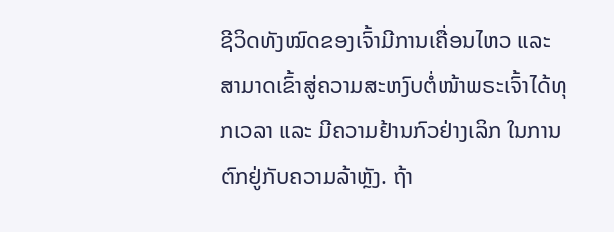ຊີວິດທັງໝົດຂອງເຈົ້າມີການເຄື່ອນໄຫວ ແລະ ສາມາດເຂົ້າສູ່ຄວາມສະຫງົບຕໍ່ໜ້າພຣະເຈົ້າໄດ້ທຸກເວລາ ແລະ ມີຄວາມຢ້ານກົວຢ່າງເລິກ ໃນການຕົກຢູ່ກັບຄວາມລ້າຫຼັງ. ຖ້າ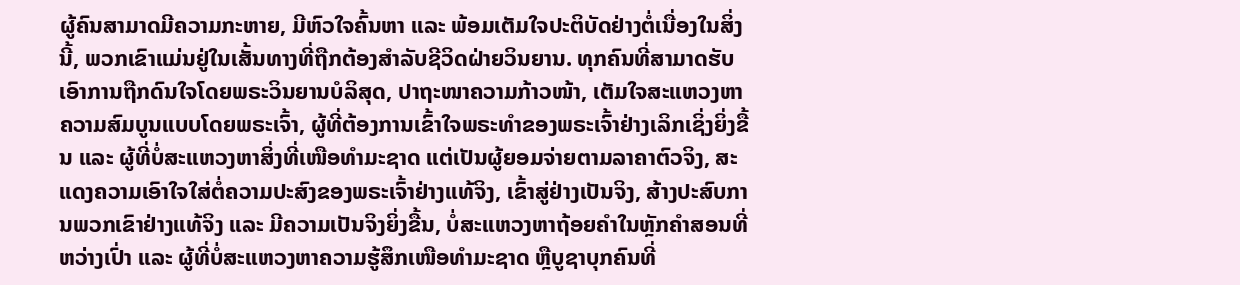ຜູ້ຄົນສາມາດມີຄວາມກະຫາຍ, ມີຫົວໃຈຄົ້ນຫາ ແລະ ພ້ອມເຕັມໃຈປະຕິບັດຢ່າງຕໍ່ເນື່ອງໃນສິ່ງນີ້, ພວກເຂົາແມ່ນຢູ່ໃນເສັ້ນທາງທີ່ຖືກຕ້ອງສຳລັບຊີວິດຝ່າຍວິນຍານ. ທຸກຄົນທີ່ສາມາດຮັບເອົາການຖືກດົນໃຈໂດຍພຣະວິນຍານບໍລິສຸດ, ປາຖະໜາຄວາມກ້າວໜ້າ, ເຕັມໃຈສະແຫວງຫາຄວາມສົມບູນແບບໂດຍພຣະເຈົ້າ, ຜູ້ທີ່ຕ້ອງການເຂົ້າໃຈພຣະທຳຂອງພຣະເຈົ້າຢ່າງເລິກເຊິ່ງຍິ່ງຂື້ນ ແລະ ຜູ້ທີ່ບໍ່ສະແຫວງຫາສິ່ງທີ່ເໜືອທຳມະຊາດ ແຕ່ເປັນຜູ້ຍອມຈ່າຍຕາມລາຄາຕົວຈິງ, ສະແດງຄວາມເອົາໃຈໃສ່ຕໍ່ຄວາມປະສົງຂອງພຣະເຈົ້າຢ່າງແທ້ຈິງ, ເຂົ້າສູ່ຢ່າງເປັນຈິງ, ສ້າງປະສົບການພວກເຂົາຢ່າງແທ້ຈິງ ແລະ ມີຄວາມເປັນຈິງຍິ່ງຂື້ນ, ບໍ່ສະແຫວງຫາຖ້ອຍຄຳໃນຫຼັກຄໍາສອນທີ່ຫວ່າງເປົ່າ ແລະ ຜູ້ທີ່ບໍ່ສະແຫວງຫາຄວາມຮູ້ສຶກເໜືອທຳມະຊາດ ຫຼືບູຊາບຸກຄົນທີ່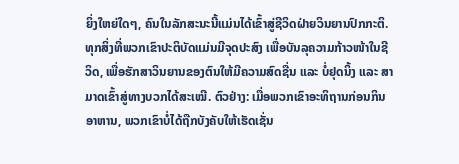ຍິ່ງໃຫຍ່ໃດໆ, ຄົນໃນລັກສະນະນີ້ແມ່ນໄດ້ເຂົ້າສູ່ຊີວິດຝ່າຍວິນຍານປົກກະຕິ. ທຸກສິ່ງທີ່ພວກເຂົາປະຕິບັດແມ່ນມີຈຸດປະສົງ ເພື່ອບັນລຸຄວາມກ້າວໜ້າໃນຊີວິດ, ເພື່ອຮັກສາວິນຍານຂອງຕົນໃຫ້ມີຄວາມສົດຊື່ນ ແລະ ບໍ່ຢຸດນິ້ງ ແລະ ສາມາດເຂົ້າສູ່ທາງບວກໄດ້ສະເໝີ. ຕົວຢ່າງ: ເມື່ອພວກເຂົາອະທິຖານກ່ອນກິນອາຫານ, ພວກເຂົາບໍ່ໄດ້ຖືກບັງຄັບໃຫ້ເຮັດເຊັ່ນ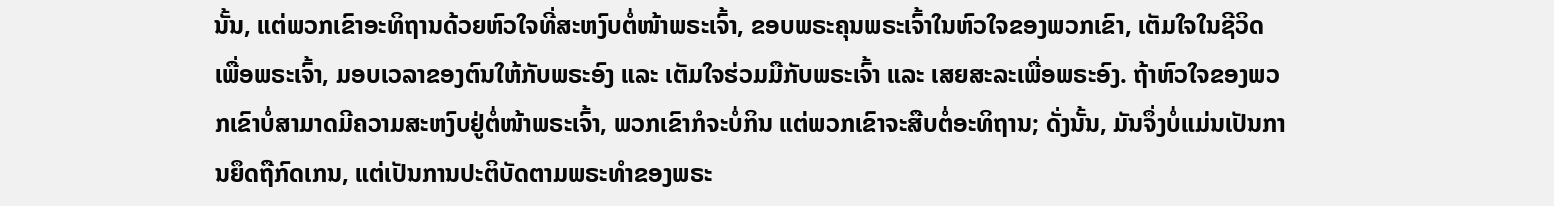ນັ້ນ, ແຕ່ພວກເຂົາອະທິຖານດ້ວຍຫົວໃຈທີ່ສະຫງົບຕໍ່ໜ້າພຣະເຈົ້າ, ຂອບພຣະຄຸນພຣະເຈົ້າໃນຫົວໃຈຂອງພວກເຂົາ, ເຕັມໃຈໃນຊີວິດເພື່ອພຣະເຈົ້າ, ມອບເວລາຂອງຕົນໃຫ້ກັບພຣະອົງ ແລະ ເຕັມໃຈຮ່ວມມືກັບພຣະເຈົ້າ ແລະ ເສຍສະລະເພື່ອພຣະອົງ. ຖ້າຫົວໃຈຂອງພວກເຂົາບໍ່ສາມາດມີຄວາມສະຫງົບຢູ່ຕໍ່ໜ້າພຣະເຈົ້າ, ພວກເຂົາກໍຈະບໍ່ກິນ ແຕ່ພວກເຂົາຈະສືບຕໍ່ອະທິຖານ; ດັ່ງນັ້ນ, ມັນຈຶ່ງບໍ່ແມ່ນເປັນການຍຶດຖືກົດເກນ, ແຕ່ເປັນການປະຕິບັດຕາມພຣະທຳຂອງພຣະ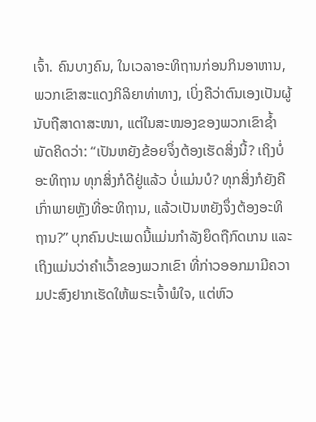ເຈົ້າ. ຄົນບາງຄົນ, ໃນເວລາອະທິຖານກ່ອນກິນອາຫານ, ພວກເຂົາສະແດງກິລິຍາທ່າທາງ, ເບິ່ງຄືວ່າຕົນເອງເປັນຜູ້ນັບຖືສາດາສະໜາ, ແຕ່ໃນສະໝອງຂອງພວກເຂົາຊໍ້າພັດຄິດວ່າ: “ເປັນຫຍັງຂ້ອຍຈຶ່ງຕ້ອງເຮັດສິ່ງນີ້? ເຖິງບໍ່ອະທິຖານ ທຸກສິ່ງກໍດີຢູ່ແລ້ວ ບໍ່ແມ່ນບໍ? ທຸກສິ່ງກໍຍັງຄືເກົ່າພາຍຫຼັງທີ່ອະທິຖານ, ແລ້ວເປັນຫຍັງຈຶ່ງຕ້ອງອະທິຖານ?” ບຸກຄົນປະເພດນີ້ແມ່ນກຳລັງຍຶດຖືກົດເກນ ແລະ ເຖິງແມ່ນວ່າຄຳເວົ້າຂອງພວກເຂົາ ທີ່ກ່າວອອກມາມີຄວາມປະສົງຢາກເຮັດໃຫ້ພຣະເຈົ້າພໍໃຈ, ແຕ່ຫົວ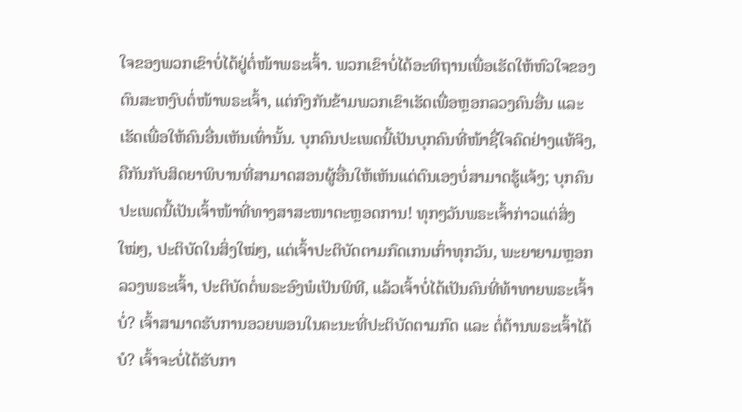ໃຈຂອງພວກເຂົາບໍ່ໄດ້ຢູ່ຕໍ່ໜ້າພຣະເຈົ້າ. ພວກເຂົາບໍ່ໄດ້ອະທິຖານເພື່ອເຮັດໃຫ້ຫົວໃຈຂອງຕົນສະຫງົບຕໍ່ໜ້າພຣະເຈົ້າ, ແຕ່ກົງກັນຂ້າມພວກເຂົາເຮັດເພື່ອຫຼອກລວງຄົນອື່ນ ແລະ ເຮັດເພື່ອໃຫ້ຄົນອື່ນເຫັນເທົ່ານັ້ນ. ບຸກຄົນປະເພດນີ້ເປັນບຸກຄົນທີ່ໜ້າຊື່ໃຈຄົດຢ່າງແທ້ຈິງ, ຄືກັນກັບສິດຍາພິບານທີ່ສາມາດສອນຜູ້ອື່ນໃຫ້ເຫັນແຕ່ຕົນເອງບໍ່ສາມາດຮູ້ແຈ້ງ; ບຸກຄົນປະເພດນີ້ເປັນເຈົ້າໜ້າທີ່ທາງສາສະໜາຕະຫຼອດການ! ທຸກໆວັນພຣະເຈົ້າກ່າວແຕ່ສິ່ງໃໝ່ໆ, ປະຕິບັດໃນສິ່ງໃໝ່ໆ, ແຕ່ເຈົ້າປະຕິບັດຕາມກົດເກນເກົ່າທຸກວັນ, ພະຍາຍາມຫຼອກລວງພຣະເຈົ້າ, ປະຕິບັດຕໍ່ພຣະອົງພໍເປັນພິທີ, ແລ້ວເຈົ້າບໍ່ໄດ້ເປັນຄົນທີ່ທ້າທາຍພຣະເຈົ້າບໍ່? ເຈົ້າສາມາດຮັບການອວຍພອນໃນຄະນະທີ່ປະຕິບັດຕາມກົດ ແລະ ຕໍ່ຕ້ານພຣະເຈົ້າໄດ້ບໍ? ເຈົ້າຈະບໍ່ໄດ້ຮັບກາ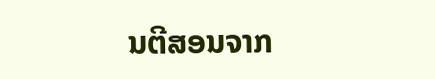ນຕີສອນຈາກ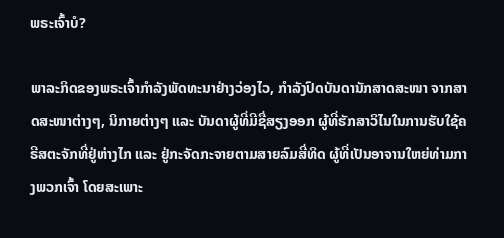ພຣະເຈົ້າບໍ?

ພາລະກິດຂອງພຣະເຈົ້າກຳລັງພັດທະນາຢ່າງວ່ອງໄວ, ກຳລັງປົດບັນດານັກສາດສະໜາ ຈາກສາດສະໜາຕ່າງໆ, ນິກາຍຕ່າງໆ ແລະ ບັນດາຜູ້ທີ່ມີຊື່ສຽງອອກ ຜູ້ທີ່ຮັກສາວິໄນໃນການຮັບໃຊ້ຄຣີສຕະຈັກທີ່ຢູ່ຫ່າງໄກ ແລະ ຢູ່ກະຈັດກະຈາຍຕາມສາຍລົມສີ່ທິດ ຜູ້ທີ່ເປັນອາຈານໃຫຍ່ທ່າມກາງພວກເຈົ້າ ໂດຍສະເພາະ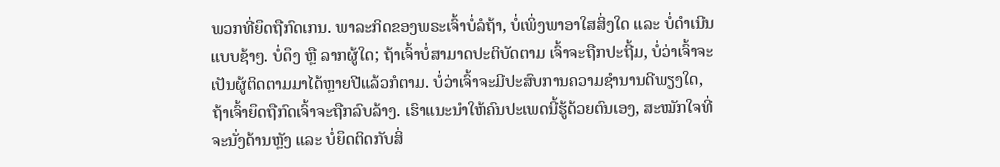ພວກທີ່ຍຶດຖືກົດເກນ. ພາລະກິດຂອງພຣະເຈົ້າບໍ່ລໍຖ້າ, ບໍ່ເພິ່ງພາອາໃສສິ່ງໃດ ແລະ ບໍ່ດໍາເນີນແບບຊ້າໆ. ບໍ່ດຶງ ຫຼື ລາກຜູ້ໃດ; ຖ້າເຈົ້າບໍ່ສາມາດປະຕິບັດຕາມ ເຈົ້າຈະຖືກປະຖີ້ມ, ບໍ່ວ່າເຈົ້າຈະເປັນຜູ້ຕິດຕາມມາໄດ້ຫຼາຍປີແລ້ວກໍຕາມ. ບໍ່ວ່າເຈົ້າຈະມີປະສົບການຄວາມຊຳນານດີພຽງໃດ, ຖ້າເຈົ້າຍຶດຖືກົດເຈົ້າຈະຖືກລົບລ້າງ. ເຮົາແນະນຳໃຫ້ຄົນປະເພດນີ້ຮູ້ດ້ວຍຕົນເອງ, ສະໝັກໃຈທີ່ຈະນັ່ງດ້ານຫຼັງ ແລະ ບໍ່ຍຶດຕິດກັບສິ່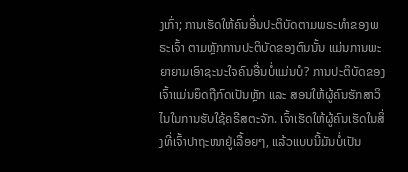ງເກົ່າ; ການເຮັດໃຫ້ຄົນອື່ນປະຕິບັດຕາມພຣະທຳຂອງພຣະເຈົ້າ ຕາມຫຼັກການປະຕິບັດຂອງຕົນນັ້ນ ແມ່ນການພະຍາຍາມເອົາຊະນະໃຈຄົນອື່ນບໍ່ແມ່ນບໍ? ການປະຕິບັດຂອງເຈົ້າແມ່ນຍຶດຖືກົດເປັນຫຼັກ ແລະ ສອນໃຫ້ຜູ້ຄົນຮັກສາວິໄນໃນການຮັບໃຊ້ຄຣີສຕະຈັກ. ເຈົ້າເຮັດໃຫ້ຜູ້ຄົນເຮັດໃນສິ່ງທີ່ເຈົ້າປາຖະໜາຢູ່ເລື້ອຍໆ, ແລ້ວແບບນີ້ມັນບໍ່ເປັນ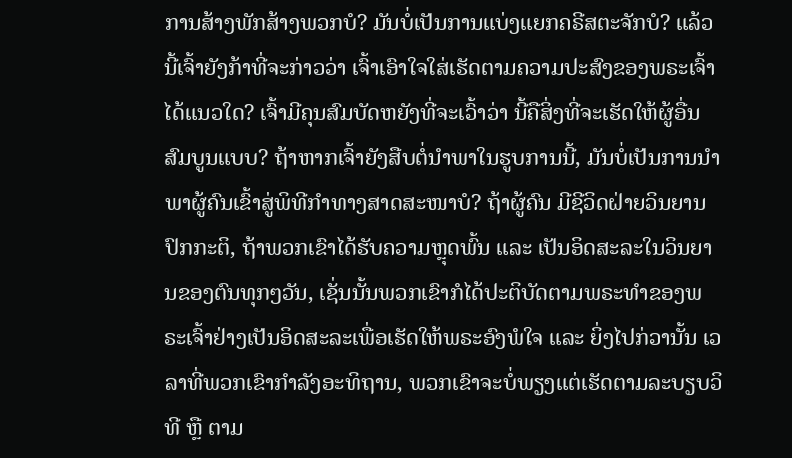ການສ້າງພັກສ້າງພວກບໍ? ມັນບໍ່ເປັນການແບ່ງແຍກຄຣີສຕະຈັກບໍ? ແລ້ວນີ້ເຈົ້າຍັງກ້າທີ່ຈະກ່າວວ່າ ເຈົ້າເອົາໃຈໃສ່ເຮັດຕາມຄວາມປະສົງຂອງພຣະເຈົ້າໄດ້ແນວໃດ? ເຈົ້າມີຄຸນສົມບັດຫຍັງທີ່ຈະເວົ້າວ່າ ນີ້ຄືສິ່ງທີ່ຈະເຮັດໃຫ້ຜູ້ອື່ນສົມບູນແບບ? ຖ້າຫາກເຈົ້າຍັງສືບຕໍ່ນຳພາໃນຮູບການນີ້, ມັນບໍ່ເປັນການນຳພາຜູ້ຄົນເຂົ້າສູ່ພິທີກຳທາງສາດສະໜາບໍ? ຖ້າຜູ້ຄົນ ມີຊີວິດຝ່າຍວິນຍານປົກກະຕິ, ຖ້າພວກເຂົາໄດ້ຮັບຄວາມຫຼຸດພົ້ນ ແລະ ເປັນອິດສະລະໃນວິນຍານຂອງຕົນທຸກໆວັນ, ເຊັ່ນນັ້ນພວກເຂົາກໍໄດ້ປະຕິບັດຕາມພຣະທຳຂອງພຣະເຈົ້າຢ່າງເປັນອິດສະລະເພື່ອເຮັດໃຫ້ພຣະອົງພໍໃຈ ແລະ ຍິ່ງໄປກ່ວານັ້ນ ເວລາທີ່ພວກເຂົາກຳລັງອະທິຖານ, ພວກເຂົາຈະບໍ່ພຽງແຕ່ເຮັດຕາມລະບຽບວິທີ ຫຼື ຕາມ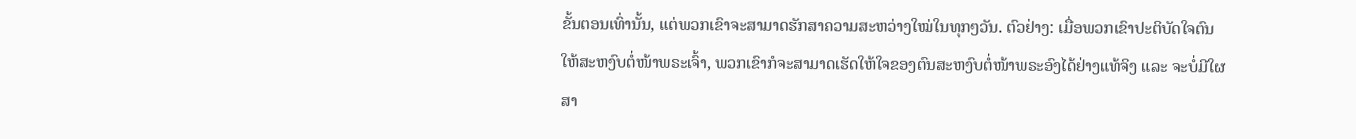ຂັ້ນຕອນເທົ່ານັ້ນ, ແຕ່ພວກເຂົາຈະສາມາດຮັກສາຄວາມສະຫວ່າງໃໝ່ໃນທຸກໆວັນ. ຕົວຢ່າງ: ເມື່ອພວກເຂົາປະຕິບັດໃຈຕົນໃຫ້ສະຫງົບຕໍ່ໜ້າພຣະເຈົ້າ, ພວກເຂົາກໍຈະສາມາດເຮັດໃຫ້ໃຈຂອງຕົນສະຫງົບຕໍ່ໜ້າພຣະອົງໄດ້ຢ່າງແທ້ຈິງ ແລະ ຈະບໍ່ມີໃຜສາ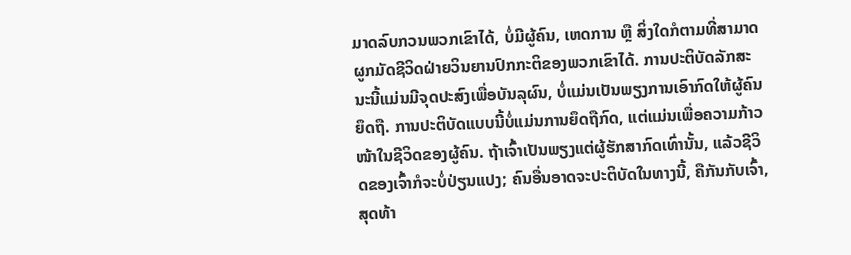ມາດລົບກວນພວກເຂົາໄດ້, ບໍ່ມີຜູ້ຄົນ, ເຫດການ ຫຼື ສິ່ງໃດກໍຕາມທີ່ສາມາດຜູກມັດຊີວິດຝ່າຍວິນຍານປົກກະຕິຂອງພວກເຂົາໄດ້. ການປະຕິບັດລັກສະນະນີ້ແມ່ນມີຈຸດປະສົງເພື່ອບັນລຸຜົນ, ບໍ່ແມ່ນເປັນພຽງການເອົາກົດໃຫ້ຜູ້ຄົນຍຶດຖື. ການປະຕິບັດແບບນີ້ບໍ່ແມ່ນການຍຶດຖືກົດ, ແຕ່ແມ່ນເພື່ອຄວາມກ້າວໜ້າໃນຊີວິດຂອງຜູ້ຄົນ. ຖ້າເຈົ້າເປັນພຽງແຕ່ຜູ້ຮັກສາກົດເທົ່ານັ້ນ, ແລ້ວຊີວິດຂອງເຈົ້າກໍຈະບໍ່ປ່ຽນແປງ; ຄົນອື່ນອາດຈະປະຕິບັດໃນທາງນີ້, ຄືກັນກັບເຈົ້າ, ສຸດທ້າ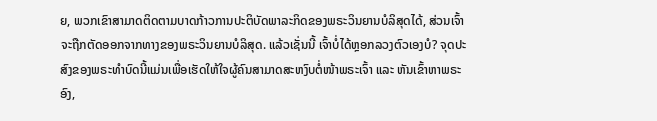ຍ, ພວກເຂົາສາມາດຕິດຕາມບາດກ້າວການປະຕິບັດພາລະກິດຂອງພຣະວິນຍານບໍລິສຸດໄດ້, ສ່ວນເຈົ້າຈະຖືກຕັດອອກຈາກທາງຂອງພຣະວິນຍານບໍລິສຸດ. ແລ້ວເຊັ່ນນີ້ ເຈົ້າບໍ່ໄດ້ຫຼອກລວງຕົວເອງບໍ? ຈຸດປະສົງຂອງພຣະທຳບົດນີ້ແມ່ນເພື່ອເຮັດໃຫ້ໃຈຜູ້ຄົນສາມາດສະຫງົບຕໍ່ໜ້າພຣະເຈົ້າ ແລະ ຫັນເຂົ້າຫາພຣະອົງ,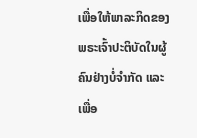ເພື່ອໃຫ້ພາລະກິດຂອງພຣະເຈົ້າປະຕິບັດໃນຜູ້ຄົນຢ່າງບໍ່ຈຳກັດ ແລະ ເພື່ອ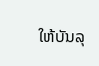ໃຫ້ບັນລຸ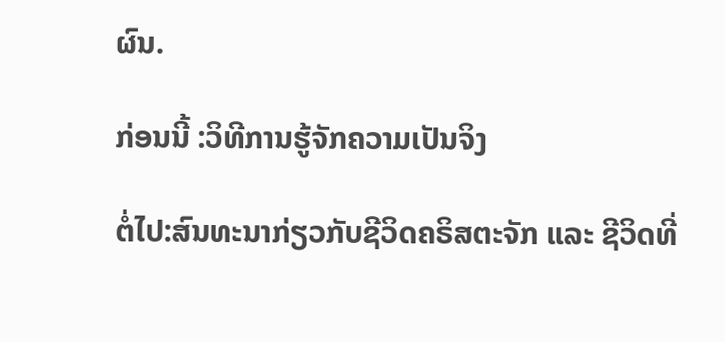ຜົນ.

ກ່ອນນີ້ :ວິທີການຮູ້ຈັກຄວາມເປັນຈິງ

ຕໍ່ໄປ:ສົນທະນາກ່ຽວກັບຊີວິດຄຣິສຕະຈັກ ແລະ ຊີວິດທີ່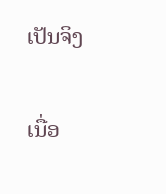ເປັນຈິງ

ເນື່ອ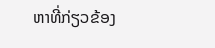ຫາທີ່ກ່ຽວຂ້ອງ